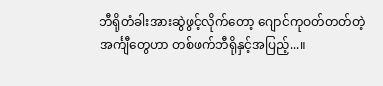ဘီရိုတံခါးအားဆွဲဖွင့်လိုက်တော့ ဂျောင်ကုဝတ်တတ်တဲ့ အင်္ကျီတွေဟာ တစ်ဖက်ဘီရိုနှင့်အပြည့်...။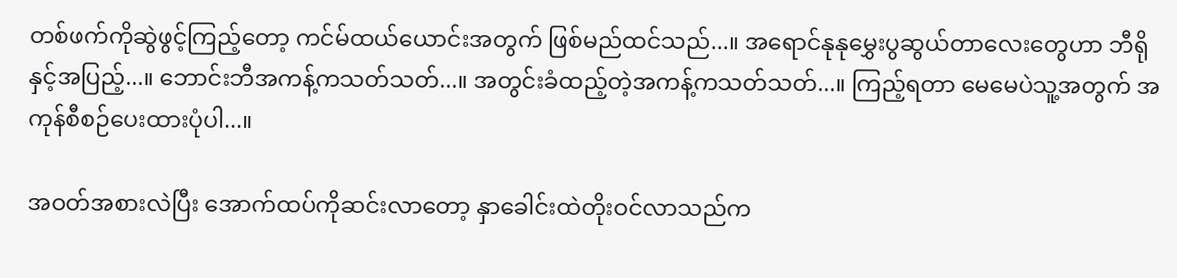တစ်ဖက်ကိုဆွဲဖွင့်ကြည့်တော့ ကင်မ်ထယ်ယောင်းအတွက် ဖြစ်မည်ထင်သည်...။ အရောင်နုနုမွှေးပွဆွယ်တာလေးတွေဟာ ဘီရိုနှင့်အပြည့်...။ ဘောင်းဘီအကန့်ကသတ်သတ်...။ အတွင်းခံထည့်တဲ့အကန့်ကသတ်သတ်...။ ကြည့်ရတာ မေမေပဲသူ့အတွက် အကုန်စီစဉ်ပေးထားပုံပါ...။

အဝတ်အစားလဲပြီး အောက်ထပ်ကိုဆင်းလာတော့ နှာခေါင်းထဲတိုးဝင်လာသည်က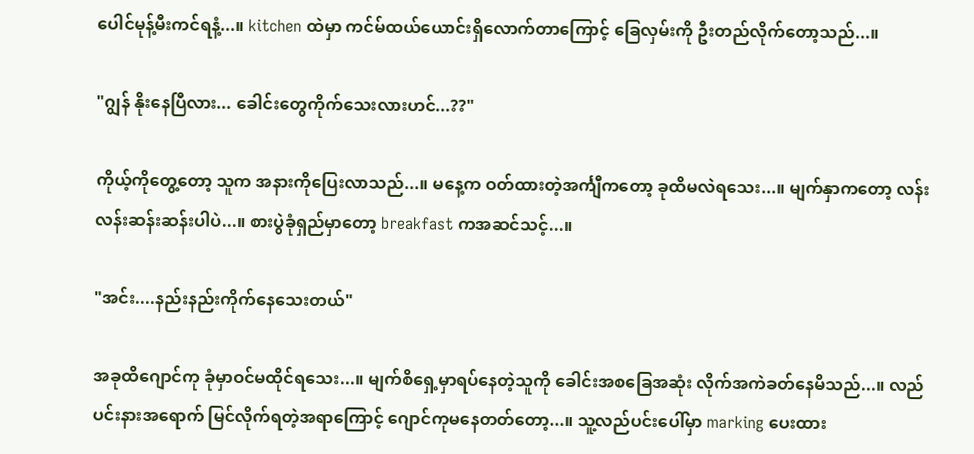ပေါင်မုန့်မီးကင်ရနံ့...။ kitchen ထဲမှာ ကင်မ်ထယ်ယောင်းရှိလောက်တာကြောင့် ခြေလှမ်းကို ဦးတည်လိုက်တော့သည်...။

"ဂျွန် နိုးနေပြီလား... ခေါင်းတွေ‌ကိုက်သေးလားဟင်...??"

ကိုယ့်ကိုတွေ့တော့ သူက အနားကိုပြေးလာသည်...။ မနေ့က ဝတ်ထားတဲ့အင်္ကျီကတော့ ခုထိမလဲရသေး...။ မျက်နှာကတော့ လန်းလန်းဆန်းဆန်းပါပဲ...။ စားပွဲခုံရှည်မှာတော့ breakfast ကအဆင်သင့်...။

"အင်း....နည်းနည်းကိုက်နေသေးတယ်"

အခုထိ‌ဂျောင်ကု ခုံမှာဝင်မထိုင်ရသေး...။ မျက်စိရှေ့မှာရပ်နေတဲ့သူကို ခေါင်းအစခြေအဆုံး လိုက်အကဲခတ်နေမိသည်...။ လည်ပင်းနားအရောက် မြင်လိုက်ရတဲ့အရာကြောင့် ဂျောင်ကုမနေတတ်တော့...။ သူ့လည်ပင်းပေါ်မှာ marking ပေးထား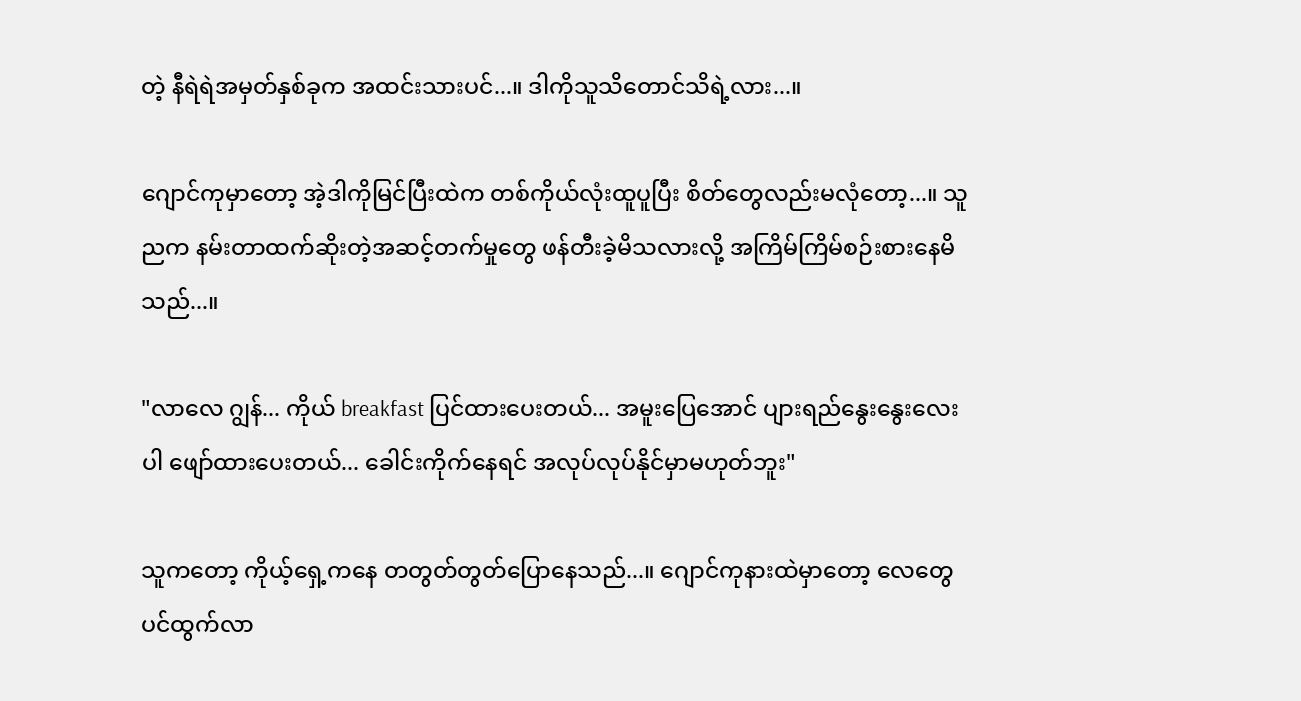တဲ့ နီရဲရဲအမှတ်နှစ်ခုက အထင်းသားပင်...။ ဒါကိုသူသိတောင်သိရဲ့လား...။

ဂျောင်ကုမှာတော့ အဲ့ဒါကိုမြင်ပြီးထဲက တစ်ကိုယ်လုံးထူပူပြီး စိတ်တွေလည်းမလုံတော့...။ သူညက နမ်းတာထက်ဆိုးတဲ့အဆင့်တက်မှုတွေ ဖန်တီးခဲ့မိသလားလို့ အကြိမ်ကြိမ်စဉ်းစားနေမိသည်...။

"လာလေ ဂျွန်... ကိုယ် breakfast ပြင်ထားပေးတယ်... အမူးပြေအောင် ပျားရည်နွေးနွေးလေးပါ ဖျော်ထားပေးတယ်... ခေါင်းကိုက်နေရင် အလုပ်လုပ်နိုင်မှာမဟုတ်ဘူး"

သူကတော့ ကိုယ့်ရှေ့ကနေ တတွတ်တွတ်ပြောနေသည်...။ ဂျောင်ကုနားထဲမှာတော့ လေတွေပင်ထွက်လာ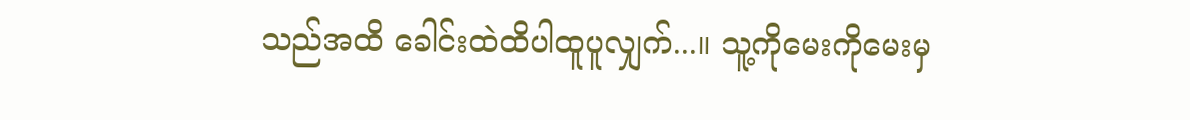သည်အထိ ခေါင်းထဲထိပါထူပူလျှက်...။ သူ့ကိုမေးကိုမေးမှ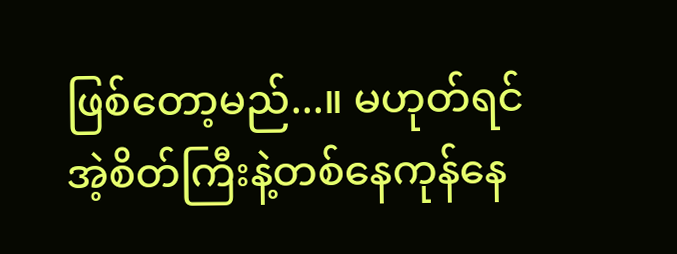ဖြစ်တော့မည်...။ မဟုတ်ရင် အဲ့စိတ်ကြီးနဲ့တစ်နေကုန်နေ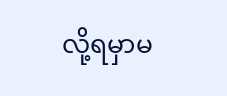လို့ရမှာမ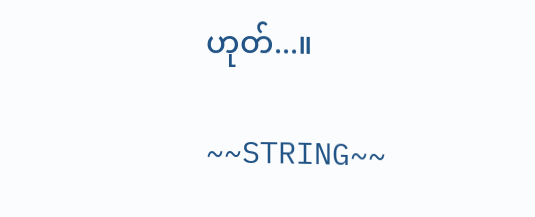ဟုတ်...။

~~STRING~~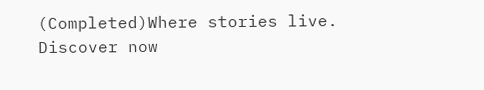(Completed)Where stories live. Discover now